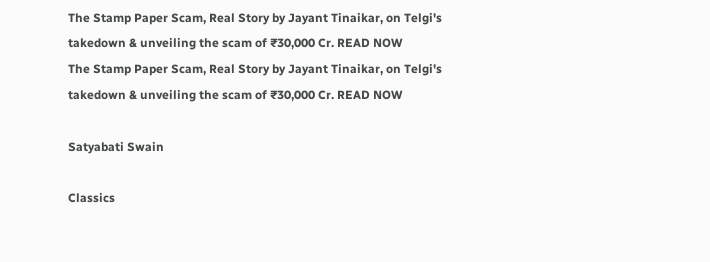The Stamp Paper Scam, Real Story by Jayant Tinaikar, on Telgi's takedown & unveiling the scam of ₹30,000 Cr. READ NOW
The Stamp Paper Scam, Real Story by Jayant Tinaikar, on Telgi's takedown & unveiling the scam of ₹30,000 Cr. READ NOW

Satyabati Swain

Classics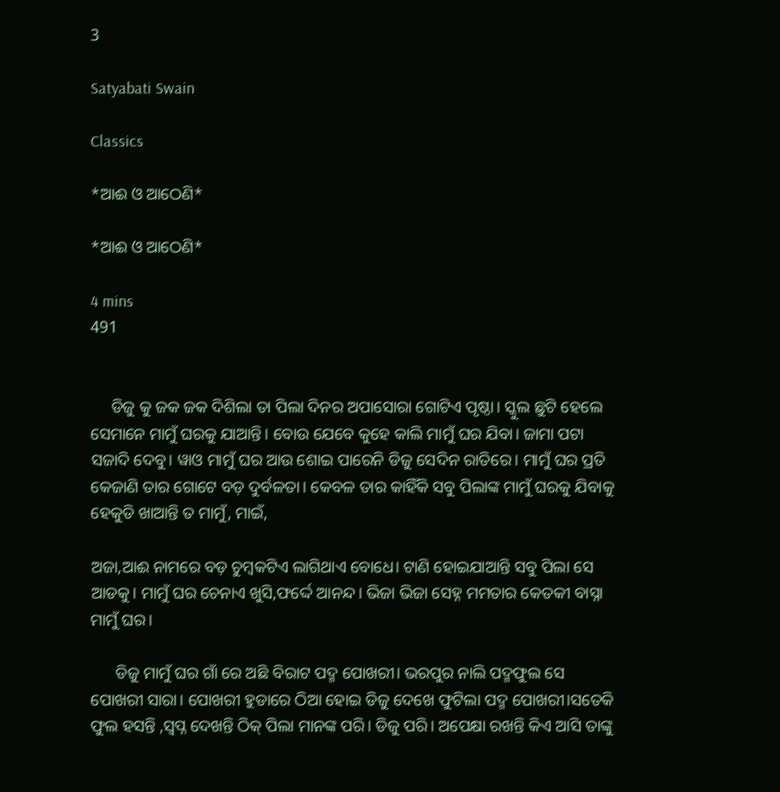3

Satyabati Swain

Classics

*ଆଈ ଓ ଆଠେଣି*

*ଆଈ ଓ ଆଠେଣି*

4 mins
491


     ଡିଜୁ କୁ ଜକ ଜକ ଦିଶିଲା ତା ପିଲା ଦିନର ଅପାସୋରା ଗୋଟିଏ ପୃଷ୍ଠା। ସ୍କୁଲ ଛୁଟି ହେଲେ ସେମାନେ ମାମୁଁ ଘରକୁ ଯାଆନ୍ତି। ବୋଉ ଯେବେ କୁହେ କାଲି ମାମୁଁ ଘର ଯିବା। ଜାମା ପଟା ସଜାଦି ଦେବୁ। ୱାଓ ମାମୁଁ ଘର ଆଉ ଶୋଇ ପାରେନି ଡିଜୁ ସେଦିନ ରାତିରେ। ମାମୁଁ ଘର ପ୍ରତି କେଜାଣି ତାର ଗୋଟେ ବଡ଼ ଦୁର୍ବଳତା। କେବଳ ତାର କାହିଁକି ସବୁ ପିଲାଙ୍କ ମାମୁଁ ଘରକୁ ଯିବାକୁ ହେକୁଡି ଖାଆନ୍ତି ତ ମାମୁଁ, ମାଇଁ,

ଅଜା,ଆଈ ନାମରେ ବଡ଼ ଚୁମ୍ବକଟିଏ ଲାଗିଥାଏ ବୋଧେ। ଟାଣି ହୋଇଯାଆନ୍ତି ସବୁ ପିଲା ସେ ଆଡକୁ। ମାମୁଁ ଘର ଚେନାଏ ଖୁସି,ଫର୍ଦ୍ଦେ ଆନନ୍ଦ। ଭିଜା ଭିଜା ସେହ୍ନ ମମତାର କେତକୀ ବାସ୍ନା ମାମୁଁ ଘର।

      ଡିଜୁ ମାମୁଁ ଘର ଗାଁ ରେ ଅଛି ବିରାଟ ପଦ୍ମ ପୋଖରୀ। ଭରପୁର ନାଲି ପଦ୍ମଫୁଲ ସେ ପୋଖରୀ ସାରା। ପୋଖରୀ ହୁଡାରେ ଠିଆ ହୋଇ ଡିଜୁ ଦେଖେ ଫୁଟିଲା ପଦ୍ମ ପୋଖରୀ।ସତେକି ଫୁଲ ହସନ୍ତି ,ସ୍ବପ୍ନ ଦେଖନ୍ତି ଠିକ୍ ପିଲା ମାନଙ୍କ ପରି। ଡିଜୁ ପରି। ଅପେକ୍ଷା ରଖନ୍ତି କିଏ ଆସି ତାଙ୍କୁ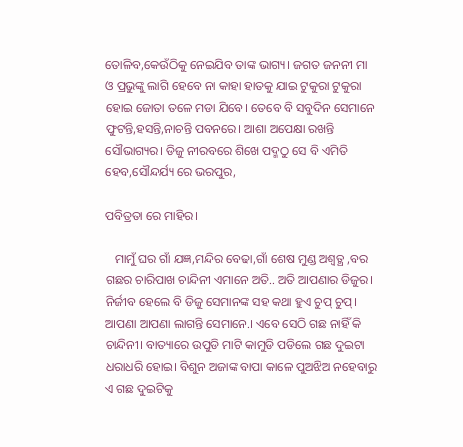ତୋଳିବ,କେଉଁଠିକୁ ନେଇଯିବ ତାଙ୍କ ଭାଗ୍ୟ। ଜଗତ ଜନନୀ ମା ଓ ପ୍ରଭୁଙ୍କୁ ଲାଗି ହେବେ ନା କାହା ହାତକୁ ଯାଇ ଟୁକୁରା ଟୁକୁରା ହୋଇ ଜୋତା ତଳେ ମଡା ଯିବେ। ତେବେ ବି ସବୁଦିନ ସେମାନେ ଫୁଟନ୍ତି,ହସନ୍ତି,ନାଚନ୍ତି ପବନରେ। ଆଶା ଅପେକ୍ଷା ରଖନ୍ତି ସୌଭାଗ୍ୟର। ଡିଜୁ ନୀରବରେ ଶିଖେ ପଦ୍ମଠୁ ସେ ବି ଏମିତି ହେବ,ସୌନ୍ଦର୍ଯ୍ୟ ରେ ଭରପୁର,

ପବିତ୍ରତା ରେ ମାହିର।

   ମାମୁଁ ଘର ଗାଁ ଯଜ୍ଞ,ମନ୍ଦିର ବେଢା,ଗାଁ ଶେଷ ମୁଣ୍ଡ ଅଶ୍ୱତ୍ଥ ,ବର ଗଛର ଚାରିପାଖ ଚାନ୍ଦିନୀ ଏମାନେ ଅତି.. ଅତି ଆପଣାର ଡିଜୁର। ନିର୍ଜୀବ ହେଲେ ବି ଡିଜୁ ସେମାନଙ୍କ ସହ କଥା ହୁଏ ଚୁପ୍ ଚୁପ୍। ଆପଣା ଆପଣା ଲାଗନ୍ତି ସେମାନେ.। ଏବେ ସେଠି ଗଛ ନାହିଁ କି ଚାନ୍ଦିନୀ। ବାତ୍ୟାରେ ଉପୁଡି ମାଟି କାମୁଡି ପଡିଲେ ଗଛ ଦୁଇଟା ଧରାଧରି ହୋଇ। ବିଶୁନ ଅଜାଙ୍କ ବାପା କାଳେ ପୁଅଝିଅ ନହେବାରୁ ଏ ଗଛ ଦୁଇଟିକୁ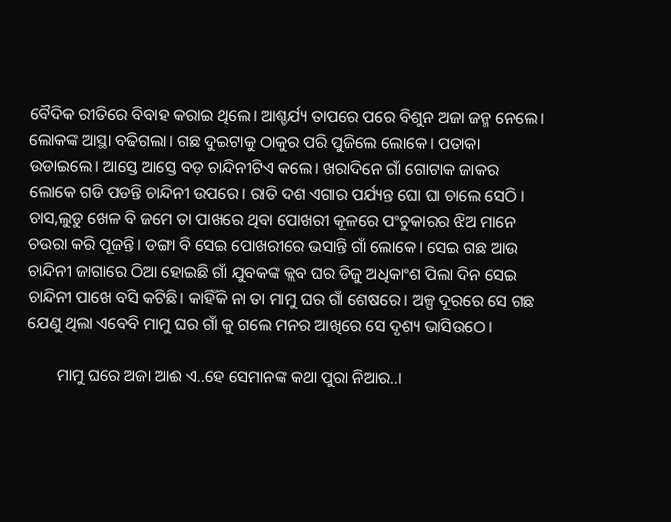ବୈଦିକ ରୀତିରେ ବିବାହ କରାଇ ଥିଲେ। ଆଶ୍ଚର୍ଯ୍ୟ ତାପରେ ପରେ ବିଶୁନ ଅଜା ଜନ୍ମ ନେଲେ। ଲୋକଙ୍କ ଆସ୍ଥା ବଢିଗଲା। ଗଛ ଦୁଇଟାକୁ ଠାକୁର ପରି ପୁଜିଲେ ଲୋକେ। ପତାକା ଉଡାଇଲେ। ଆସ୍ତେ ଆସ୍ତେ ବଡ଼ ଚାନ୍ଦିନୀଟିଏ କଲେ। ଖରାଦିନେ ଗାଁ ଗୋଟାକ ଜାକର ଲୋକେ ଗଡି ପଡନ୍ତି ଚାନ୍ଦିନୀ ଉପରେ। ରାତି ଦଶ ଏଗାର ପର୍ଯ୍ୟନ୍ତ ଘୋ ଘା ଚାଲେ ସେଠି । ଚାସ,ଲୁଡୁ ଖେଳ ବି ଜମେ ତା ପାଖରେ ଥିବା ପୋଖରୀ କୂଳରେ ପଂଚୁକାରର ଝିଅ ମାନେ ଚଉରା କରି ପୂଜନ୍ତି। ଡଙ୍ଗା ବି ସେଇ ପୋଖରୀରେ ଭସାନ୍ତି ଗାଁ ଲୋକେ। ସେଇ ଗଛ ଆଉ ଚାନ୍ଦିନୀ ଜାଗାରେ ଠିଆ ହୋଇଛି ଗାଁ ଯୁବକଙ୍କ କ୍ଲବ ଘର ଡିଜୁ ଅଧିକାଂଶ ପିଲା ଦିନ ସେଇ ଚାନ୍ଦିନୀ ପାଖେ ବସି କଟିଛି। କାହିଁକି ନା ତା ମାମୁ ଘର ଗାଁ ଶେଷରେ। ଅଳ୍ପ ଦୂରରେ ସେ ଗଛ ଯେଣୁ ଥିଲା ଏବେବି ମାମୁ ଘର ଗାଁ କୁ ଗଲେ ମନର ଆଖିରେ ସେ ଦୃଶ୍ୟ ଭାସିଉଠେ।

       ମାମୁ ଘରେ ଅଜା ଆଈ ଏ..ହେ ସେମାନଙ୍କ କଥା ପୁରା ନିଆର..।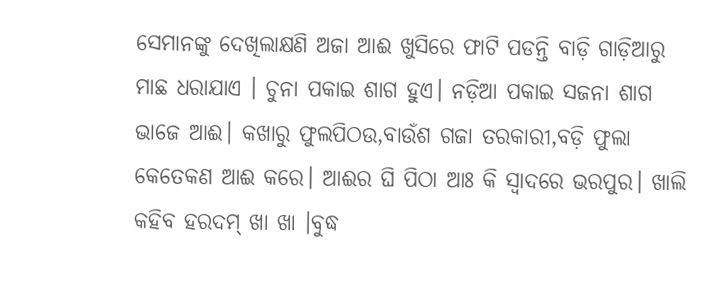ସେମାନଙ୍କୁ ଦେଖିଲାକ୍ଷଣି ଅଜା ଆଈ ଖୁସିରେ ଫାଟି ପଡନ୍ତି ବାଡ଼ି ଗାଡ଼ିଆରୁ ମାଛ ଧରାଯାଏ । ଚୁନା ପକାଇ ଶାଗ ହୁଏ। ନଡ଼ିଆ ପକାଇ ସଜନା ଶାଗ ଭାଜେ ଆଈ। କଖାରୁ ଫୁଲପିଠଉ,ବାଉଁଶ ଗଜା ତରକାରୀ,ବଡ଼ି ଫୁଲା କେତେକଣ ଆଈ କରେ। ଆଈର ଘି ପିଠା ଆଃ କି ସ୍ଵାଦରେ ଭରପୁର। ଖାଲି କହିବ ହରଦମ୍ ଖା ଖା ।ବୁଦ୍ଧ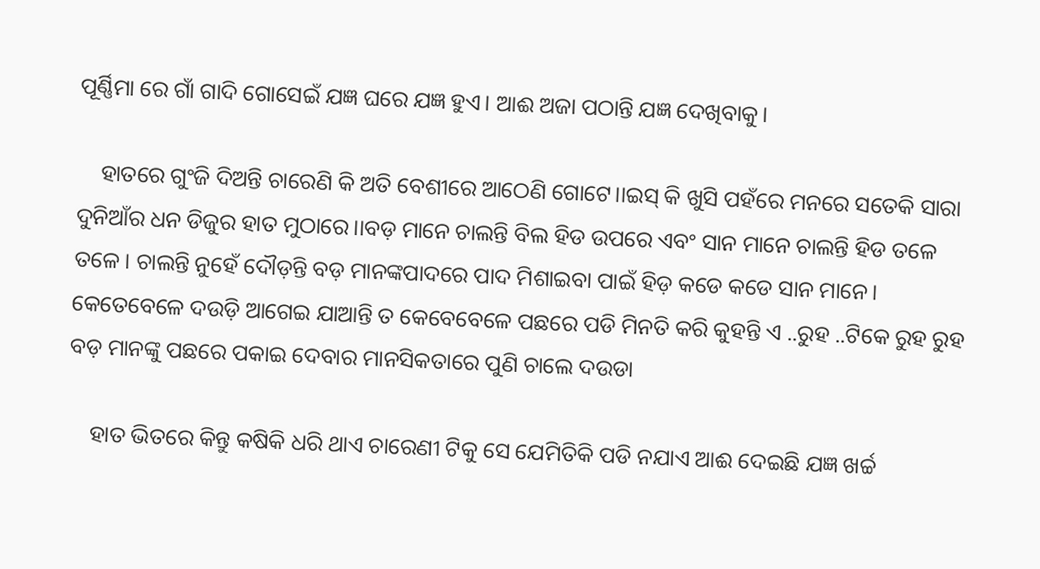ପୂର୍ଣ୍ଣିମା ରେ ଗାଁ ଗାଦି ଗୋସେଇଁ ଯଜ୍ଞ ଘରେ ଯଜ୍ଞ ହୁଏ। ଆଈ ଅଜା ପଠାନ୍ତି ଯଜ୍ଞ ଦେଖିବାକୁ।

    ହାତରେ ଗୁଂଜି ଦିଅନ୍ତି ଚାରେଣି କି ଅତି ବେଶୀରେ ଆଠେଣି ଗୋଟେ।।ଇସ୍ କି ଖୁସି ପହଁରେ ମନରେ ସତେକି ସାରା ଦୁନିଆଁର ଧନ ଡିଜୁର ହାତ ମୁଠାରେ।।ବଡ଼ ମାନେ ଚାଲନ୍ତି ବିଲ ହିଡ ଉପରେ ଏବଂ ସାନ ମାନେ ଚାଲନ୍ତି ହିଡ ତଳେ ତଳେ। ଚାଲନ୍ତି ନୁହେଁ ଦୌଡ଼ନ୍ତି ବଡ଼ ମାନଙ୍କପାଦରେ ପାଦ ମିଶାଇବା ପାଇଁ ହିଡ଼ କଡେ କଡେ ସାନ ମାନେ। କେତେବେଳେ ଦଉଡ଼ି ଆଗେଇ ଯାଆନ୍ତି ତ କେବେବେଳେ ପଛରେ ପଡି ମିନତି କରି କୁହନ୍ତି ଏ ..ରୁହ ..ଟିକେ ରୁହ ରୁହ ବଡ଼ ମାନଙ୍କୁ ପଛରେ ପକାଇ ଦେବାର ମାନସିକତାରେ ପୁଣି ଚାଲେ ଦଉଡା

    ହାତ ଭିତରେ କିନ୍ତୁ କଷିକି ଧରି ଥାଏ ଚାରେଣୀ ଟିକୁ ସେ ଯେମିତିକି ପଡି ନଯାଏ ଆଈ ଦେଇଛି ଯଜ୍ଞ ଖର୍ଚ୍ଚ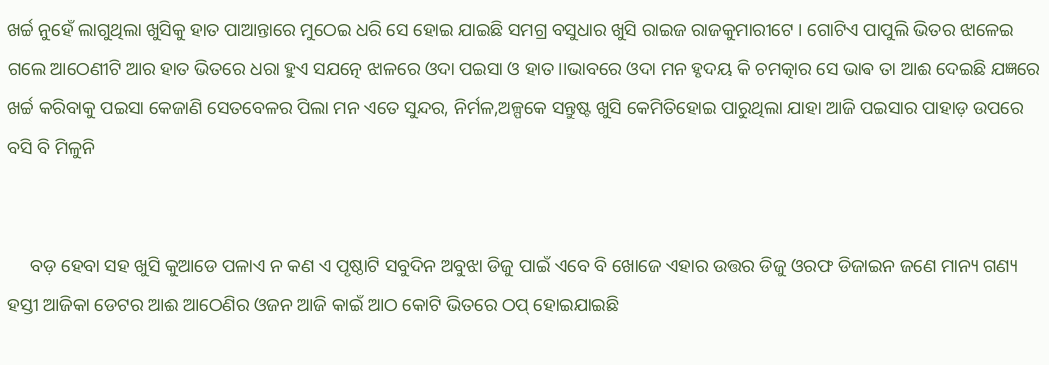ଖର୍ଚ୍ଚ ନୁହେଁ ଲାଗୁଥିଲା ଖୁସିକୁ ହାତ ପାଆନ୍ତାରେ ମୁଠେଇ ଧରି ସେ ହୋଇ ଯାଇଛି ସମଗ୍ର ବସୁଧାର ଖୁସି ରାଇଜ ରାଜକୁମାରୀଟେ । ଗୋଟିଏ ପାପୁଲି ଭିତର ଝାଳେଇ ଗଲେ ଆଠେଣୀଟି ଆର ହାତ ଭିତରେ ଧରା ହୁଏ ସଯତ୍ନେ ଝାଳରେ ଓଦା ପଇସା ଓ ହାତ।।ଭାବରେ ଓଦା ମନ ହୃଦୟ କି ଚମତ୍କାର ସେ ଭାଵ ତା ଆଈ ଦେଇଛି ଯଜ୍ଞରେ ଖର୍ଚ୍ଚ କରିବାକୁ ପଇସା କେଜାଣି ସେତବେଳର ପିଲା ମନ ଏତେ ସୁନ୍ଦର, ନିର୍ମଳ,ଅଳ୍ପକେ ସନ୍ତୁଷ୍ଟ ଖୁସି କେମିତିହୋଇ ପାରୁଥିଲା ଯାହା ଆଜି ପଇସାର ପାହାଡ଼ ଉପରେ ବସି ବି ମିଳୁନି


     ବଡ଼ ହେବା ସହ ଖୁସି କୁଆଡେ ପଳାଏ ନ କଣ ଏ ପୃଷ୍ଠାଟି ସବୁଦିନ ଅବୁଝା ଡିଜୁ ପାଇଁ ଏବେ ବି ଖୋଜେ ଏହାର ଉତ୍ତର ଡିଜୁ ଓରଫ ଡିଜାଇନ ଜଣେ ମାନ୍ୟ ଗଣ୍ୟ ହସ୍ତୀ ଆଜିକା ଡେଟର ଆଈ ଆଠେଣିର ଓଜନ ଆଜି କାଇଁ ଆଠ କୋଟି ଭିତରେ ଠପ୍ ହୋଇଯାଇଛି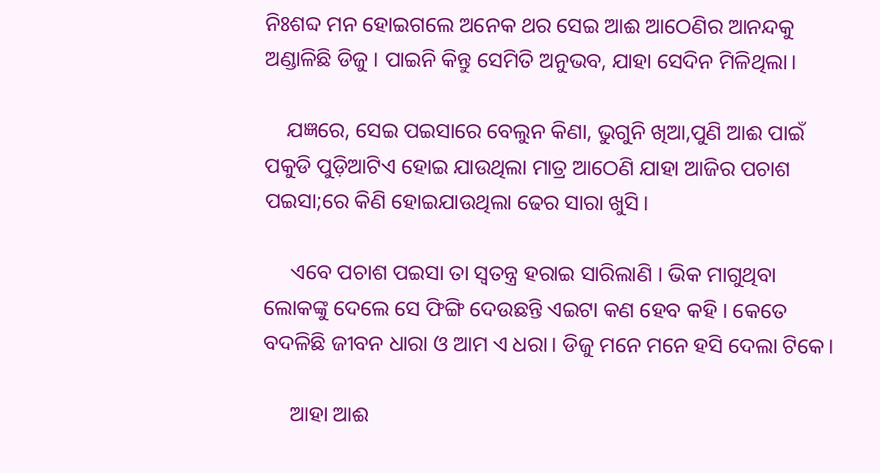ନିଃଶବ୍ଦ ମନ ହୋଇଗଲେ ଅନେକ ଥର ସେଇ ଆଈ ଆଠେଣିର ଆନନ୍ଦକୁ ଅଣ୍ଡାଳିଛି ଡିଜୁ । ପାଇନି କିନ୍ତୁ ସେମିତି ଅନୁଭବ, ଯାହା ସେଦିନ ମିଳିଥିଲା।

    ଯଜ୍ଞରେ, ସେଇ ପଇସାରେ ବେଲୁନ କିଣା, ଭୁଗୁନି ଖିଆ,ପୁଣି ଆଈ ପାଇଁ ପକୁଡି ପୁଡ଼ିଆଟିଏ ହୋଇ ଯାଉଥିଲା ମାତ୍ର ଆଠେଣି ଯାହା ଆଜିର ପଚାଶ ପଇସା;ରେ କିଣି ହୋଇଯାଉଥିଲା ଢେର ସାରା ଖୁସି।

     ଏବେ ପଚାଶ ପଇସା ତା ସ୍ୱତନ୍ତ୍ର ହରାଇ ସାରିଲାଣି । ଭିକ ମାଗୁଥିବା ଲୋକଙ୍କୁ ଦେଲେ ସେ ଫିଙ୍ଗି ଦେଉଛନ୍ତି ଏଇଟା କଣ ହେବ କହି । କେତେ ବଦଳିଛି ଜୀବନ ଧାରା ଓ ଆମ ଏ ଧରା। ଡିଜୁ ମନେ ମନେ ହସି ଦେଲା ଟିକେ।

     ଆହା ଆଈ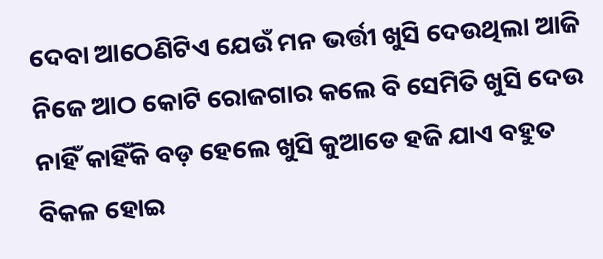ଦେବା ଆଠେଣିଟିଏ ଯେଉଁ ମନ ଭର୍ତ୍ତୀ ଖୁସି ଦେଉଥିଲା ଆଜି ନିଜେ ଆଠ କୋଟି ରୋଜଗାର କଲେ ବି ସେମିତି ଖୁସି ଦେଉ ନାହିଁ କାହିଁକି ବଡ଼ ହେଲେ ଖୁସି କୁଆଡେ ହଜି ଯାଏ ବହୁତ ବିକଳ ହୋଇ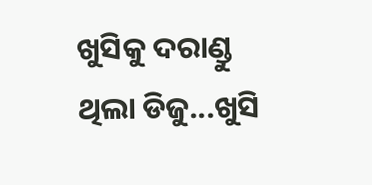ଖୁସିକୁ ଦରାଣ୍ଡୁ ଥିଲା ଡିଜୁ...ଖୁସି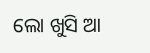ଲୋ ଖୁସି ଆ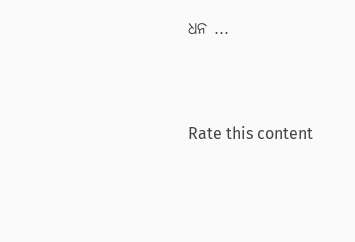ଧନ ...





Rate this content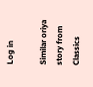Log in

Similar oriya story from Classics